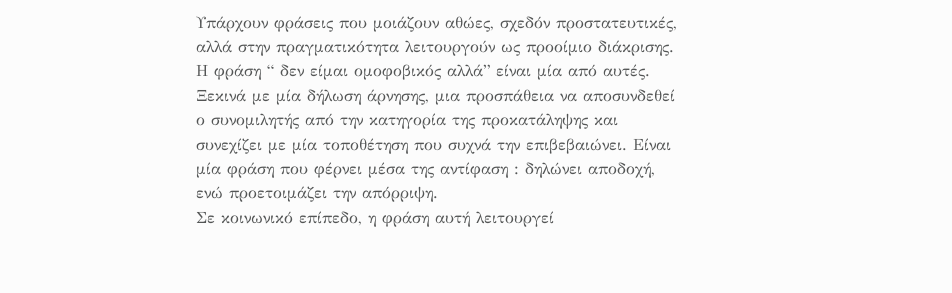Υπάρχουν φράσεις που μοιάζουν αθώες, σχεδόν προστατευτικές, αλλά στην πραγματικότητα λειτουργούν ως προοίμιο διάκρισης. Η φράση “ δεν είμαι ομοφοβικός αλλά” είναι μία από αυτές. Ξεκινά με μία δήλωση άρνησης, μια προσπάθεια να αποσυνδεθεί ο συνομιλητής από την κατηγορία της προκατάληψης και συνεχίζει με μία τοποθέτηση που συχνά την επιβεβαιώνει. Είναι μία φράση που φέρνει μέσα της αντίφαση : δηλώνει αποδοχή, ενώ προετοιμάζει την απόρριψη.
Σε κοινωνικό επίπεδο, η φράση αυτή λειτουργεί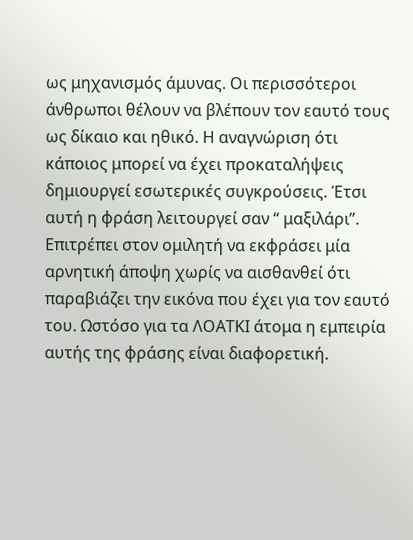ως μηχανισμός άμυνας. Οι περισσότεροι άνθρωποι θέλουν να βλέπουν τον εαυτό τους ως δίκαιο και ηθικό. Η αναγνώριση ότι κάποιος μπορεί να έχει προκαταλήψεις δημιουργεί εσωτερικές συγκρούσεις. Έτσι αυτή η φράση λειτουργεί σαν “ μαξιλάρι”. Επιτρέπει στον ομιλητή να εκφράσει μία αρνητική άποψη χωρίς να αισθανθεί ότι παραβιάζει την εικόνα που έχει για τον εαυτό του. Ωστόσο για τα ΛΟΑΤΚΙ άτομα η εμπειρία αυτής της φράσης είναι διαφορετική.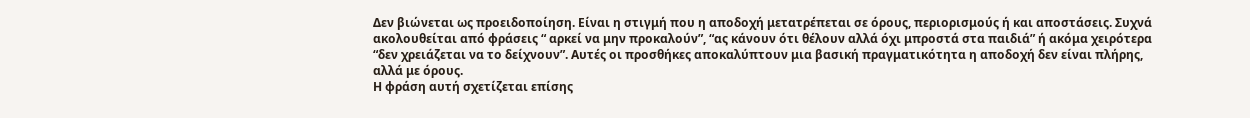Δεν βιώνεται ως προειδοποίηση. Είναι η στιγμή που η αποδοχή μετατρέπεται σε όρους, περιορισμούς ή και αποστάσεις. Συχνά ακολουθείται από φράσεις “ αρκεί να μην προκαλούν”, “ας κάνουν ότι θέλουν αλλά όχι μπροστά στα παιδιά” ή ακόμα χειρότερα “δεν χρειάζεται να το δείχνουν”. Αυτές οι προσθήκες αποκαλύπτουν μια βασική πραγματικότητα η αποδοχή δεν είναι πλήρης, αλλά με όρους.
Η φράση αυτή σχετίζεται επίσης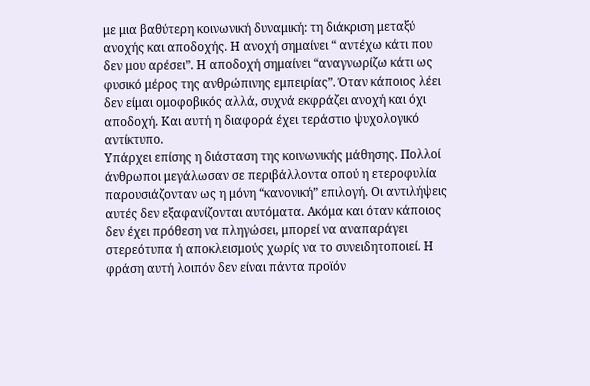με μια βαθύτερη κοινωνική δυναμική: τη διάκριση μεταξύ ανοχής και αποδοχής. Η ανοχή σημαίνει “ αντέχω κάτι που δεν μου αρέσει”. Η αποδοχή σημαίνει “αναγνωρίζω κάτι ως φυσικό μέρος της ανθρώπινης εμπειρίας”. Όταν κάποιος λέει δεν είμαι ομοφοβικός αλλά, συχνά εκφράζει ανοχή και όχι αποδοχή. Και αυτή η διαφορά έχει τεράστιο ψυχολογικό αντίκτυπο.
Υπάρχει επίσης η διάσταση της κοινωνικής μάθησης. Πολλοί άνθρωποι μεγάλωσαν σε περιβάλλοντα οπού η ετεροφυλία παρουσιάζονταν ως η μόνη “κανονική” επιλογή. Οι αντιλήψεις αυτές δεν εξαφανίζονται αυτόματα. Ακόμα και όταν κάποιος δεν έχει πρόθεση να πληγώσει, μπορεί να αναπαράγει στερεότυπα ή αποκλεισμούς χωρίς να το συνειδητοποιεί. Η φράση αυτή λοιπόν δεν είναι πάντα προϊόν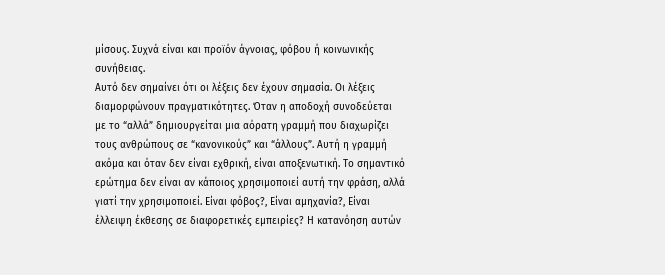μίσους. Συχνά είναι και προϊόν άγνοιας, φόβου ή κοινωνικής συνήθειας.
Αυτό δεν σημαίνει ότι οι λέξεις δεν έχουν σημασία. Οι λέξεις διαμορφώνουν πραγματικότητες. Όταν η αποδοχή συνοδεύεται με το “αλλά” δημιουργείται μια αόρατη γραμμή που διαχωρίζει τους ανθρώπους σε “κανονικούς” και “άλλους”. Αυτή η γραμμή ακόμα και όταν δεν είναι εχθρική, είναι αποξενωτική. Το σημαντικό ερώτημα δεν είναι αν κάποιος χρησιμοποιεί αυτή την φράση, αλλά γιατί την χρησιμοποιεί. Είναι φόβος?, Είναι αμηχανία?, Είναι έλλειψη έκθεσης σε διαφορετικές εμπειρίες? Η κατανόηση αυτών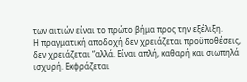των αιτιών είναι το πρώτο βήμα προς την εξέλιξη.
Η πραγματική αποδοχή δεν χρειάζεται προϋποθέσεις, δεν χρειάζεται “αλλά. Είναι απλή, καθαρή και σιωπηλά ισχυρή. Εκφράζεται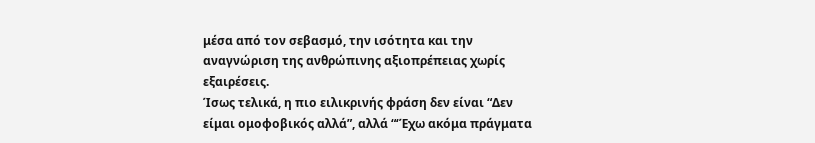μέσα από τον σεβασμό, την ισότητα και την αναγνώριση της ανθρώπινης αξιοπρέπειας χωρίς εξαιρέσεις.
Ίσως τελικά, η πιο ειλικρινής φράση δεν είναι “Δεν είμαι ομοφοβικός αλλά”, αλλά “‘Έχω ακόμα πράγματα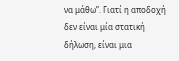να μάθω”. Γιατί η αποδοχή δεν είναι μία στατική δήλωση, είναι μια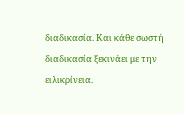διαδικασία. Και κάθε σωστή διαδικασία ξεκινάει με την ειλικρίνεια.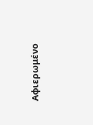Αφιερωμένο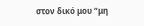στον δικό μου “μη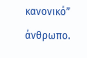κανονικό” άνθρωπο.